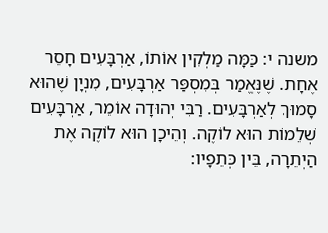משנה י: כַּמָּה מַלְקִין אוֹתוֹ, אַרְבָּעִים חָסֵר אֶחָת. שֶׁנֶּאֱמַר בְּמִסְפַּר אַרְבָּעִים, מִנְיָן שֶׁהוּא סָמוּךְ לְאַרְבָּעִים. רַבִּי יְהוּדָה אוֹמֵר, אַרְבָּעִים שְׁלֵמוֹת הוּא לוֹקֶה. וְהֵיכָן הוּא לוֹקֶה אֶת הַיְתֵרָה, בֵּין כְּתֵפָיו: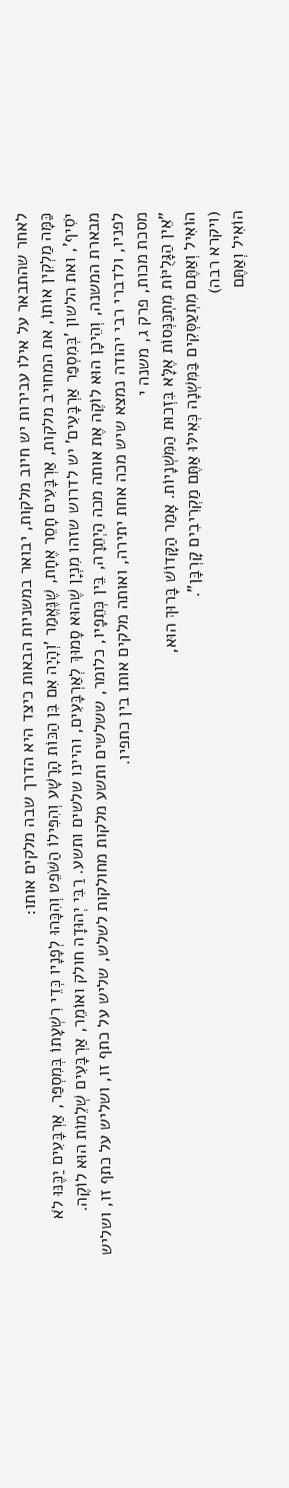לאחר שהתבאר על אילו עבירות יש חיוב מלקות, יבואר במשניות הבאות כיצד היא הדרך שבה מלקים אותו:
כַּמָּה מַלְקִין אוֹתוֹ, את המחויב מלקות, אַרְבָּעִים חָסֵר אֶחָת, שֶׁנֶּאֱמַר 'וְהָיָה אִם בִּן הַכּוֹת הָרָשָׁע וְהִפִּילוֹ הַשֹּׁפֵט וְהִכָּהוּ לְפָנָיו כְּדֵי רִשְׁעָתוֹ בְּמִסְפַּר, אַרְבָּעִים יַכֶּנּוּ לֹא יֹסִיף', ואת הלשון 'בְּמִסְפַּר אַרְבָּעִים' יש לדרוש שזהו מִנְיָן שֶׁהוּא סָמוּךְ לְאַרְבָּעִים, והיינו שלשים ותשע. רַבִּי יְהוּדָה חולק ואוֹמֵר, אַרְבָּעִים שְׁלֵמוֹת הוּא לוֹקֶה. מבארת המשנה, וְהֵיכָן הוּא לוֹקֶה אֶת אותה מכה הַיְתֵרָה, בֵּין כְּתֵפָיו, כלומר, ששלשים ותשע מלקות מחולקות לשלש, שליש על כתף זו, ושליש על כתף זו, ושליש לפניו, ולדברי רבי יהודה נמצא שיש מכה אחת יתירה, ואותה מלקים אותו בין כתפיו.
מסכת מכות, פרק ג, משנה י
"אֵין הַגָּלֻיּוֹת מִתְכַּנְּסוֹת אֶלָּא בִּזְכוּת הַמִּשְׁנָיוֹת. אָמַר הַקָּדוֹשׁ בָּרוּךְ הוּא,
הוֹאִיל וְאַתֶּם מִתְעַסְּקִים בַּמִּשְׁנָה כְּאִילּוּ אַתֶּם מַקְרִיבִים קָרְבָּן".
(ויקרא רבה)
הוֹאִיל וְאַתֶּם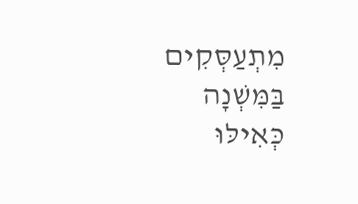מִתְעַסְּקִים בַּמִּשְׁנָה כְּאִילּוּ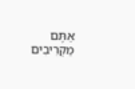אַתֶּם מַקְרִיבִים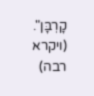קָרְבָּן".
(ויקרא רבה)